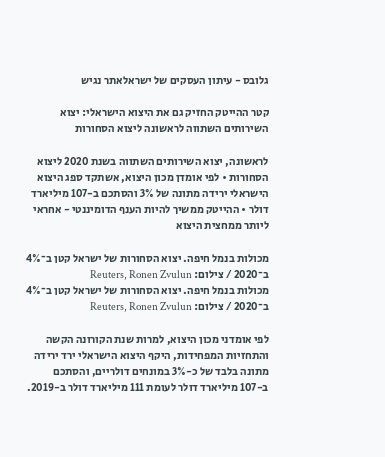גלובס - עיתון העסקים של ישראלאתר נגיש

קטר ההייטק החזיק גם את היצוא הישראלי: יצוא השירותים השתווה לראשונה ליצוא הסחורות

לראשונה, יצוא השירותים השתווה בשנת 2020 ליצוא הסחורות • לפי אומדן מכון היצוא, אשתקד ספג היצוא הישראלי ירידה מתונה של 3% והסתכם ב-107 מיליארד דולר • ההייטק ממשיך להיות הענף הדומיננטי - אחראי ליותר ממחצית היצוא

מכולות בנמל חיפה. יצוא הסחורות של ישראל קטן ב־4% ב־2020 / צילום: Reuters, Ronen Zvulun
מכולות בנמל חיפה. יצוא הסחורות של ישראל קטן ב־4% ב־2020 / צילום: Reuters, Ronen Zvulun

לפי אומדני מכון היצוא, למרות שנת הקורונה הקשה והתחזיות המפחידות, היקף היצוא הישראלי ירד ירידה מתונה בלבד של כ-3% במונחים דולריים, והסתכם ב-107 מיליארד דולר לעומת 111 מיליארד דולר ב-2019.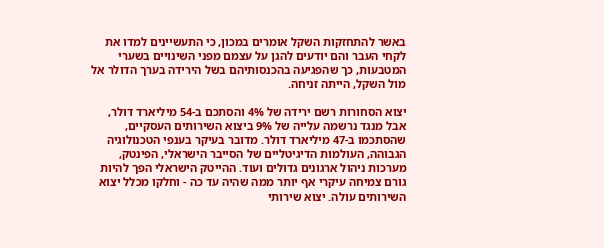באשר להתחזקות השקל אומרים במכון, כי התעשיינים למדו את לקחי העבר והם יודעים להגן על עצמם מפני השינויים בשערי המטבעות, כך שהפגיעה בהכנסותיהם בשל הירידה בערך הדולר אל מול השקל, הייתה זניחה.

יצוא הסחורות רשם ירידה של 4% והסתכם ב-54 מיליארד דולר, אבל מנגד נרשמה עלייה של 9% ביצוא השירותים העסקיים, שהסתכמו ב-47 מיליארד דולר. מדובר בעיקר בענפי הטכנולוגיה הגבוהה, העולמות הדיגיטליים של הסייבר הישראלי, הפינטק, מערכות ניהול ארגונים גדולים ועוד. ההייטק הישראלי הפך להיות גורם צמיחה עיקרי אף יותר ממה שהיה עד כה - וחלקו מכלל יצוא השירותים עולה. יצוא שירותי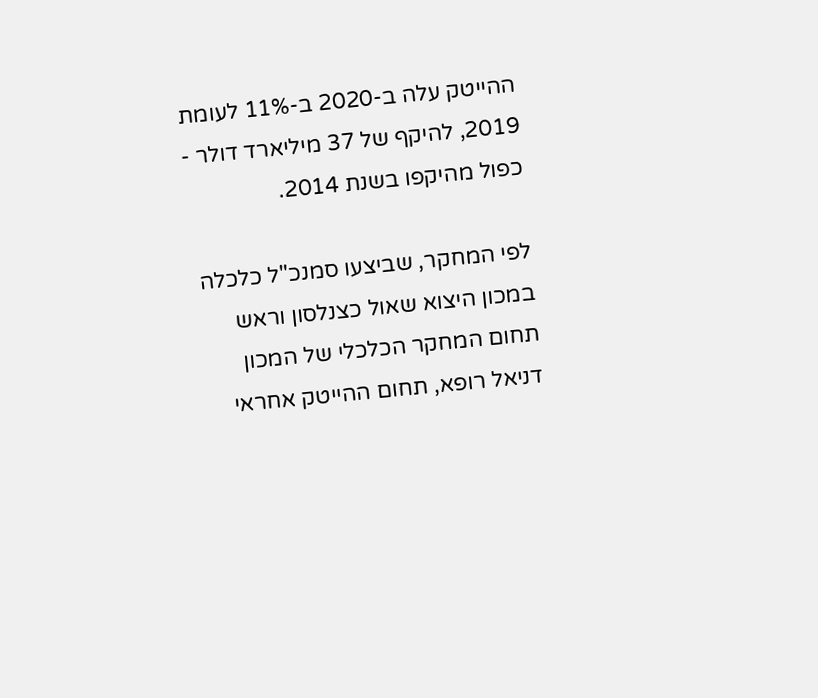ההייטק עלה ב-2020 ב-11% לעומת 2019, להיקף של 37 מיליארד דולר - כפול מהיקפו בשנת 2014.

לפי המחקר, שביצעו סמנכ"ל כלכלה במכון היצוא שאול כצנלסון וראש תחום המחקר הכלכלי של המכון דניאל רופא, תחום ההייטק אחראי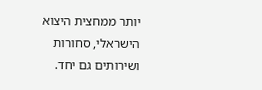יותר ממחצית היצוא הישראלי, סחורות ושירותים גם יחד.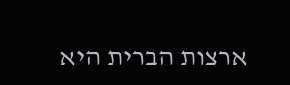ארצות הברית היא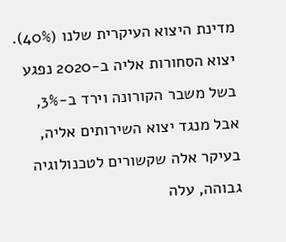מדינת היצוא העיקרית שלנו (40%). יצוא הסחורות אליה ב-2020 נפגע בשל משבר הקורונה וירד ב-3%, אבל מנגד יצוא השירותים אליה, בעיקר אלה שקשורים לטכנולוגיה גבוהה, עלה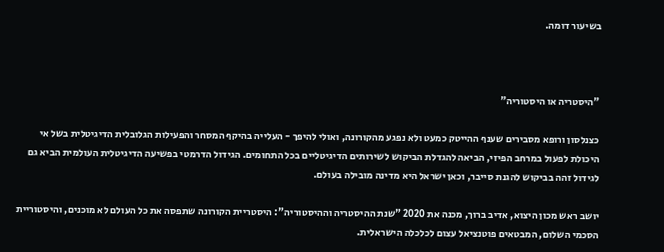בשיעור דומה.



"היסטריה או היסטוריה"

כצנלסון ורופא מסבירים שענף ההייטק כמעט ולא נפגע מהקורונה, ואולי להיפך - העלייה בהיקף המסחר והפעילות הגלובלית הדיגיטלית בשל אי היכולת לפעול במרחב הפיזי, הביאה להגדלת הביקוש לשירותים הדיגיטליים בכל התחומים. הגידול הדרמטי בפשיעה הדיגיטלית העולמית הביא גם לגידול זהה בביקוש להגנת סייבר, וכאן ישראל היא מדינה מובילה בעולם.

יושב ראש מכון היצוא, אדיב ברוך, מכנה את 2020 "שנת ההיסטריה וההיסטוריה": היסטריית הקורונה שתפסה את כל העולם לא מוכנים, והיסטוריית הסכמי השלום, המבטאים פוטנציאל עצום לכלכלה הישראלית.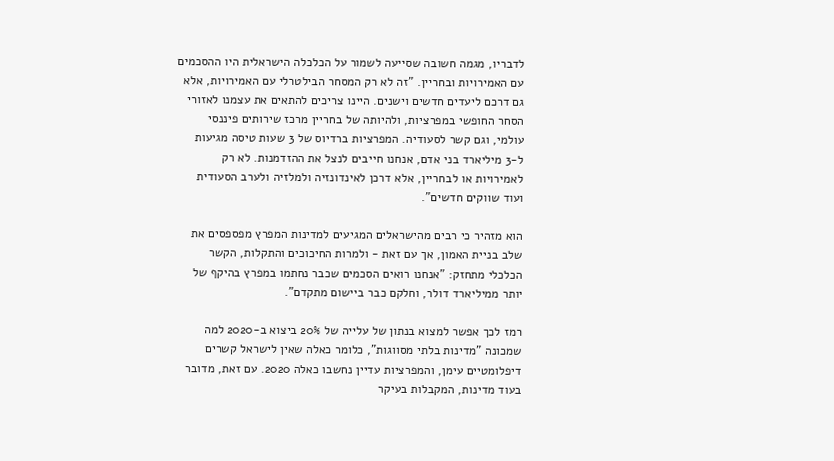לדבריו, מגמה חשובה שסייעה לשמור על הכלכלה הישראלית היו ההסכמים עם האמירויות ובחריין. "זה לא רק המסחר הבילטרלי עם האמירויות, אלא גם דרכם ליעדים חדשים וישנים. היינו צריכים להתאים את עצמנו לאזורי הסחר החופשי במפרציות, ולהיותה של בחריין מרכז שירותים פיננסי עולמי, וגם קשר לסעודיה. המפרציות ברדיוס של 3 שעות טיסה מגיעות ל-3 מיליארד בני אדם, אנחנו חייבים לנצל את ההזדמנות. לא רק לאמירויות או לבחריין, אלא דרכן לאינדונזיה ולמלזיה ולערב הסעודית ועוד שווקים חדשים".

הוא מזהיר כי רבים מהישראלים המגיעים למדינות המפרץ מפספסים את שלב בניית האמון, אך עם זאת - ולמרות החיכוכים והתקלות, הקשר הכלכלי מתחזק: "אנחנו רואים הסכמים שכבר נחתמו במפרץ בהיקף של יותר ממיליארד דולר, וחלקם כבר ביישום מתקדם".

רמז לכך אפשר למצוא בנתון של עלייה של 20% ביצוא ב-2020 למה שמכונה "מדינות בלתי מסווגות", כלומר כאלה שאין לישראל קשרים דיפלומטיים עימן, והמפרציות עדיין נחשבו כאלה 2020. עם זאת, מדובר בעוד מדינות, המקבלות בעיקר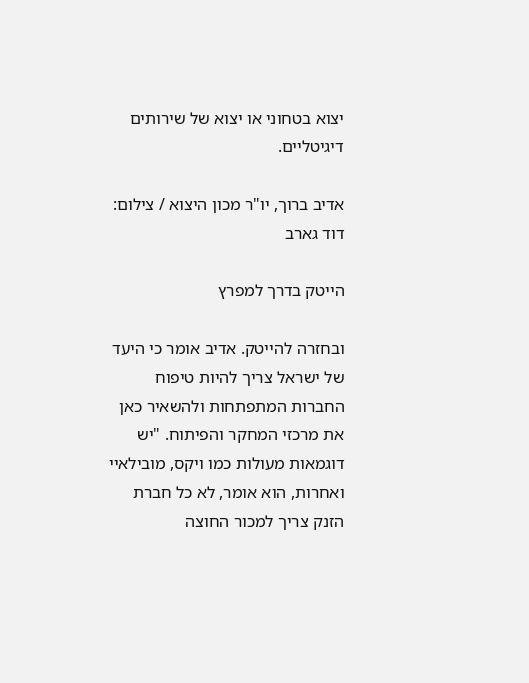יצוא בטחוני או יצוא של שירותים דיגיטליים.

אדיב ברוך, יו"ר מכון היצוא / צילום: דוד גארב

הייטק בדרך למפרץ

ובחזרה להייטק. אדיב אומר כי היעד של ישראל צריך להיות טיפוח החברות המתפתחות ולהשאיר כאן את מרכזי המחקר והפיתוח. "יש דוגמאות מעולות כמו ויקס, מובילאיי ואחרות, הוא אומר, לא כל חברת הזנק צריך למכור החוצה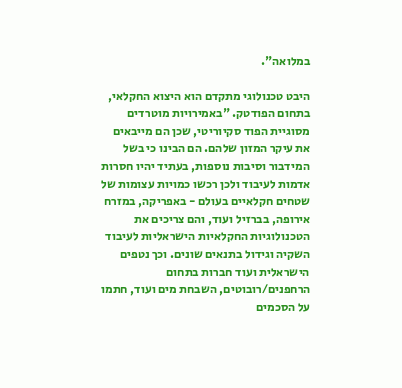במלואה".

היבט טכנולוגי מתקדם הוא היצוא החקלאי, בתחום הפודטק. "באמירויות מוטרדים מסוגיית הפוד סקיוריטי, שכן הם מייבאים את עיקר המזון שלהם. הם הבינו כי בשל המידבור וסיבות נוספות, בעתיד יהיו חסרות אדמות לעיבוד ולכן רכשו כמויות עצומות של שטחים חקלאיים בעולם - באפריקה, במזרח אירופה, בברזיל ועוד, והם צריכים את הטכנולוגיות החקלאיות הישראליות לעיבוד השקיה וגידול בתנאים שונים. וכך נטפים הישראלית ועוד חברות בתחום הרחפנים/רובוטים, השבחת מים ועוד, חתמו על הסכמים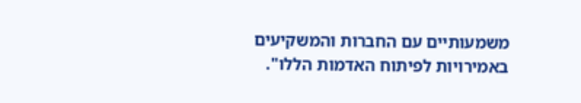משמעותיים עם החברות והמשקיעים באמירויות לפיתוח האדמות הללו".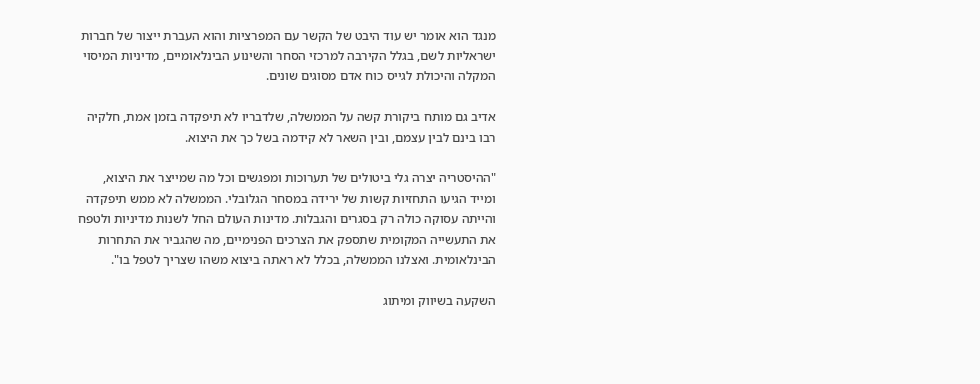מנגד הוא אומר יש עוד היבט של הקשר עם המפרציות והוא העברת ייצור של חברות ישראליות לשם, בגלל הקירבה למרכזי הסחר והשינוע הבינלאומיים, מדיניות המיסוי המקלה והיכולת לגייס כוח אדם מסוגים שונים.

אדיב גם מותח ביקורת קשה על הממשלה, שלדבריו לא תיפקדה בזמן אמת, חלקיה רבו בינם לבין עצמם, ובין השאר לא קידמה בשל כך את היצוא.

"ההיסטריה יצרה גלי ביטולים של תערוכות ומפגשים וכל מה שמייצר את היצוא, ומייד הגיעו התחזיות קשות של ירידה במסחר הגלובלי. הממשלה לא ממש תיפקדה והייתה עסוקה כולה רק בסגרים והגבלות. מדינות העולם החל לשנות מדיניות ולטפח את התעשייה המקומית שתספק את הצרכים הפנימיים, מה שהגביר את התחרות הבינלאומית. ואצלנו הממשלה, בכלל לא ראתה ביצוא משהו שצריך לטפל בו".

השקעה בשיווק ומיתוג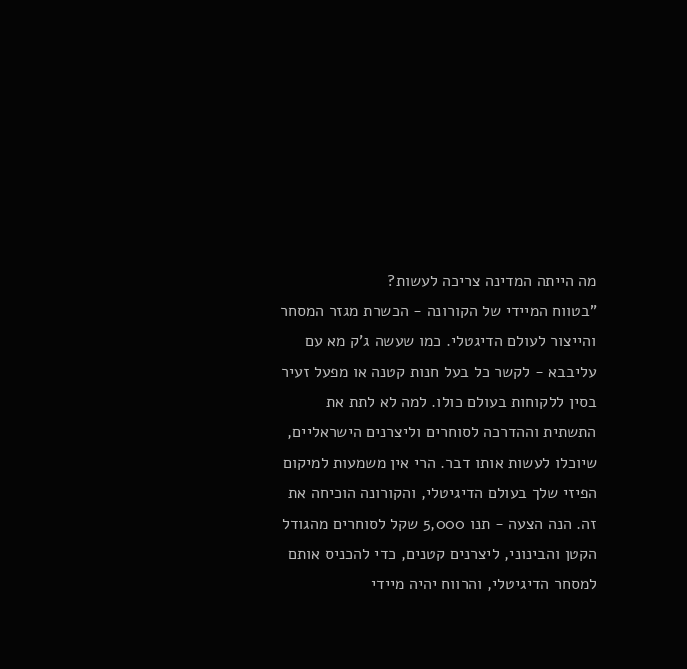מה הייתה המדינה צריכה לעשות?
"בטווח המיידי של הקורונה - הכשרת מגזר המסחר והייצור לעולם הדיגטלי. כמו שעשה ג'ק מא עם עליבבא - לקשר כל בעל חנות קטנה או מפעל זעיר בסין ללקוחות בעולם כולו. למה לא לתת את התשתית וההדרכה לסוחרים וליצרנים הישראליים, שיוכלו לעשות אותו דבר. הרי אין משמעות למיקום הפיזי שלך בעולם הדיגיטלי, והקורונה הוכיחה את זה. הנה הצעה - תנו 5,000 שקל לסוחרים מהגודל הקטן והבינוני, ליצרנים קטנים, כדי להכניס אותם למסחר הדיגיטלי, והרווח יהיה מיידי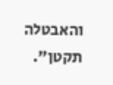והאבטלה תקטן".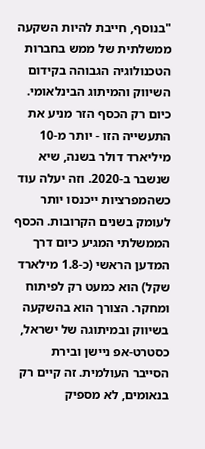"בנוסף, חייבת להיות השקעה ממשלתית של ממש בחברות הטכנולוגיה הגבוהה בקידום השיווק והמיתוג הבינלאומי. כיום רק הכסף הזר מניע את התעשייה הזו - יותר מ-10 מיליארד דולר בשנה, שיא שנשבר ב-2020. וזה יעלה עוד כשהמפרציות ייכנסו יותר לעומק בשנים הקרובות. הכסף הממשלתי המגיע כיום דרך המדען הראשי (כ-1.8 מילארד שקל) הוא כמעט רק לפיתוח ומחקר. הצורך הוא בהשקעה בשיווק ובמיתוגה של ישראל, כסטרט-אפ ניישן ובירת הסייבר העולמית. זה קיים רק בנאומים, לא מספיק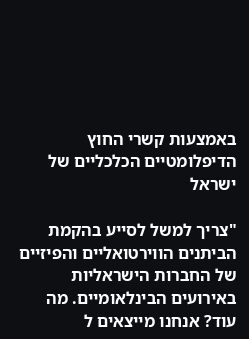באמצעות קשרי החוץ הדיפלומטיים הכלכליים של ישראל

"צריך למשל לסייע בהקמת הביתנים הווירטואליים והפיזיים של החברות הישראליות באירועים הבינלאומיים. מה עוד? אנחנו מייצאים ל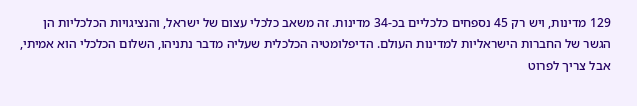129 מדינות, ויש רק 45 נספחים כלכליים בכ-34 מדינות. זה משאב כלכלי עצום של ישראל, והנציגויות הכלכליות הן הגשר של החברות הישראליות למדינות העולם. הדיפלומטיה הכלכלית שעליה מדבר נתניהו, השלום הכלכלי הוא אמיתי, אבל צריך לפרוט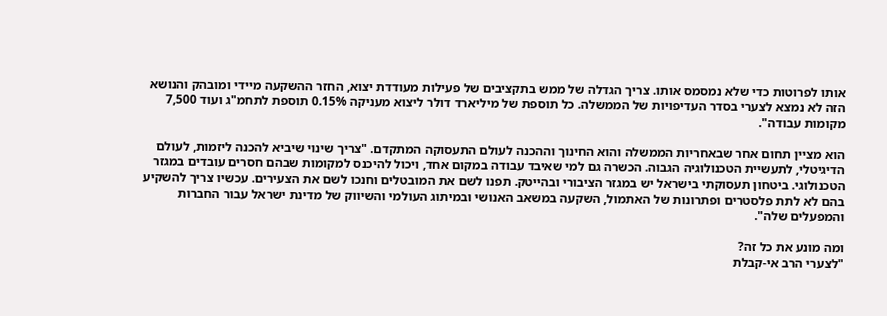אותו לפרוטות כדי שלא נמסמס אותו. צריך הגדלה של ממש בתקציבים של פעילות מעודדת יצוא, החזר ההשקעה מיידי ומובהק והנושא הזה לא נמצא לצערי בסדר העדיפויות של הממשלה. כל תוספת של מיליארד דולר ליצוא מעניקה 0.15% תוספת לתחמ"ג ועוד 7,500 מקומות עבודה".

הוא מציין תחום אחר שבאחריות הממשלה והוא החינוך וההכנה לעולם התעסוקה המתקדם. "צריך שינוי שיביא להכנה ליזמות, לעולם הדיגיטלי, לתעשיית הטכנולוגיה הגבוה. הכשרה גם למי שאיבד עבודה במקום אחד, ויכול להיכנס למקומות שבהם חסרים עובדים במגזר הטכנולוגי. ביטחון תעסוקתי בישראל יש במגזר הציבורי ובהייטק. תפנו לשם את המובטלים וחנכו לשם את הצעירים. עכשיו צריך להשקיע בהם לא לתת פלסטרים ופתרונות של האתמול, השקעה במשאב האנושי ובמיתוג העולמי והשיווק של מדינת ישראל עבור החברות והמפעלים שלה".

ומה מונע את כל זה?
"לצערי הרב אי-קבלת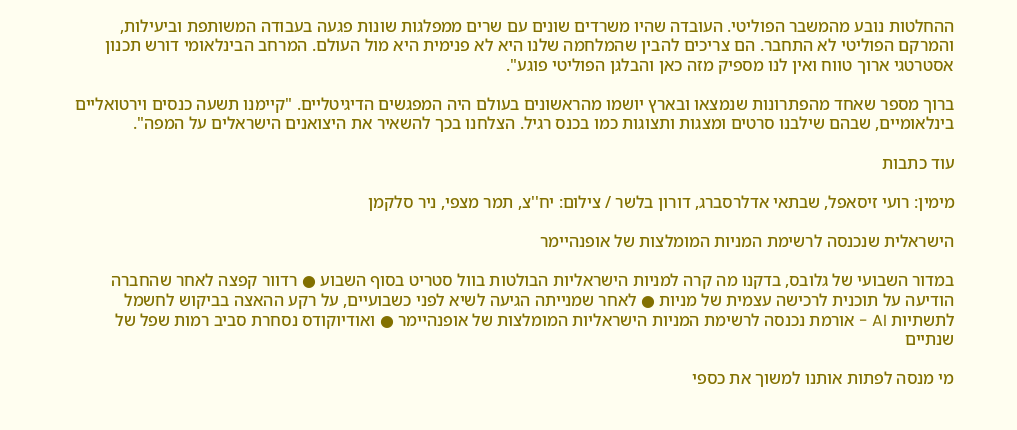ההחלטות נובע מהמשבר הפוליטי. העובדה שהיו משרדים שונים עם שרים ממפלגות שונות פגעה בעבודה המשותפת וביעילות, והמרקם הפוליטי לא התחבר. הם צריכים להבין שהמלחמה שלנו היא לא פנימית היא מול העולם. המרחב הבינלאומי דורש תכנון אסטרטגי ארוך טווח ואין לנו מספיק מזה כאן והבלגן הפוליטי פוגע".

ברוך מספר שאחד מהפתרונות שנמצאו ובארץ יושמו מהראשונים בעולם היה המפגשים הדיגיטליים. "קיימנו תשעה כנסים וירטואליים בינלאומיים, שבהם שילבנו סרטים ומצגות ותצוגות כמו בכנס רגיל. הצלחנו בכך להשאיר את היצואנים הישראלים על המפה".

עוד כתבות

מימין: רועי זיסאפל, שבתאי אדלרסברג, דורון בלשר / צילום: יח''צ, תמר מצפי, ניר סלקמן

הישראלית שנכנסה לרשימת המניות המומלצות של אופנהיימר

במדור השבועי של גלובס, בדקנו מה קרה למניות הישראליות הבולטות בוול סטריט בסוף השבוע ● רדוור קפצה לאחר שהחברה הודיעה על תוכנית לרכישה עצמית של מניות ● לאחר שמנייתה הגיעה לשיא לפני כשבועיים, על רקע ההאצה בביקוש לחשמל לתשתיות AI - אורמת נכנסה לרשימת המניות הישראליות המומלצות של אופנהיימר ● ואודיוקודס נסחרת סביב רמות שפל של שנתיים

מי מנסה לפתות אותנו למשוך את כספי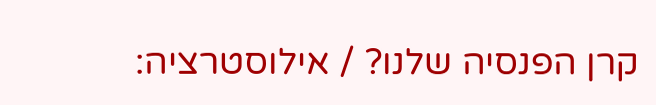קרן הפנסיה שלנו? / אילוסטרציה: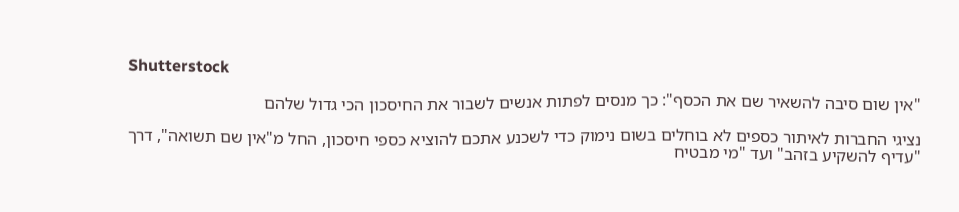Shutterstock

"אין שום סיבה להשאיר שם את הכסף": כך מנסים לפתות אנשים לשבור את החיסכון הכי גדול שלהם

נציגי החברות לאיתור כספים לא בוחלים בשום נימוק כדי לשכנע אתכם להוציא כספי חיסכון, החל מ"אין שם תשואה", דרך "עדיף להשקיע בזהב" ועד "מי מבטיח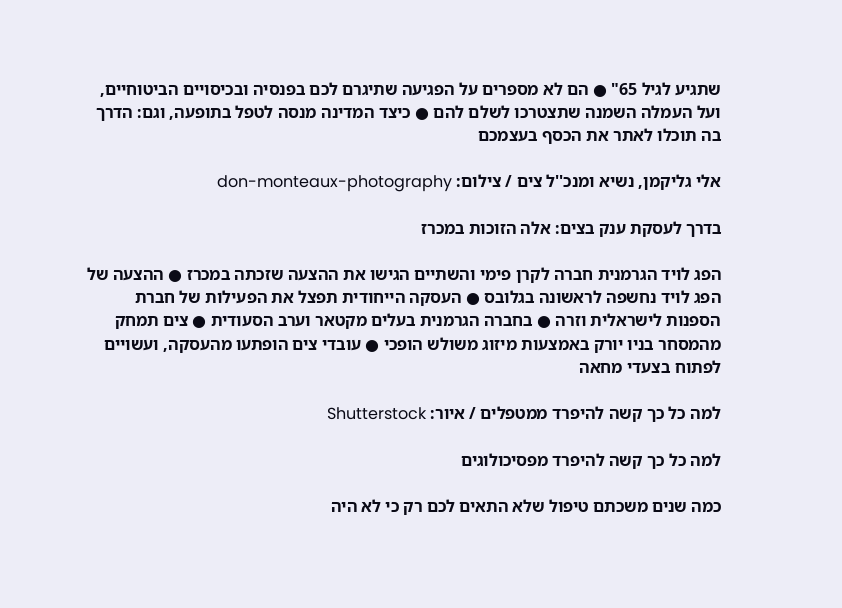שתגיע לגיל 65" ● הם לא מספרים על הפגיעה שתיגרם לכם בפנסיה ובכיסויים הביטוחיים, ועל העמלה השמנה שתצטרכו לשלם להם ● כיצד המדינה מנסה לטפל בתופעה, וגם: הדרך בה תוכלו לאתר את הכסף בעצמכם

אלי גליקמן, נשיא ומנכ''ל צים / צילום: don-monteaux-photography

בדרך לעסקת ענק בצים: אלה הזוכות במכרז

הפג לויד הגרמנית חברה לקרן פימי והשתיים הגישו את ההצעה שזכתה במכרז ● ההצעה של הפג לויד נחשפה לראשונה בגלובס ● העסקה הייחודית תפצל את הפעילות של חברת הספנות לישראלית וזרה ● בחברה הגרמנית בעלים מקטאר וערב הסעודית ● צים תמחק מהמסחר בניו יורק באמצעות מיזוג משולש הופכי ● עובדי צים הופתעו מהעסקה, ועשויים לפתוח בצעדי מחאה

למה כל כך קשה להיפרד ממטפלים / איור: Shutterstock

למה כל כך קשה להיפרד מפסיכולוגים

כמה שנים משכתם טיפול שלא התאים לכם רק כי לא היה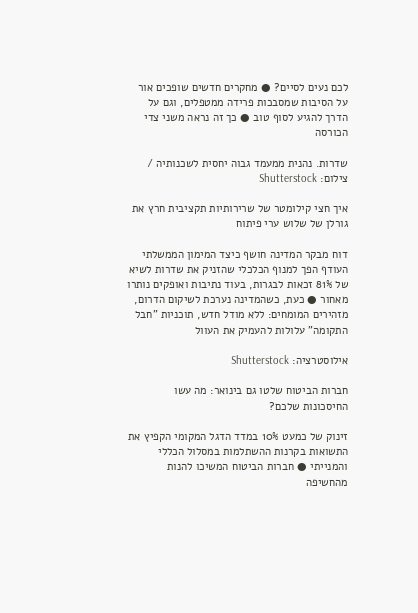לכם נעים לסיים? ● מחקרים חדשים שופכים אור על הסיבות שמסבכות פרידה ממטפלים, וגם על הדרך להגיע לסוף טוב ● כך זה נראה משני צדי הכורסה

שדרות. נהנית ממעמד גבוה יחסית לשכנותיה / צילום: Shutterstock

איך חצי קילומטר של שרירותיות תקציבית חרץ את גורלן של שלוש ערי פיתוח

דוח מבקר המדינה חושף כיצד המימון הממשלתי העודף הפך למנוף הכלכלי שהזניק את שדרות לשיא של 81% זכאות לבגרות, בעוד נתיבות ואופקים נותרו מאחור ● כעת, כשהמדינה נערכת לשיקום הדרום, מזהירים המומחים: ללא מודל חדש, תוכניות "חבל התקומה" עלולות להעמיק את העוול

אילוסטרציה: Shutterstock

חברות הביטוח שלטו גם בינואר: מה עשו החיסכונות שלכם?

זינוק של כמעט 10% במדד הדגל המקומי הקפיץ את התשואות בקרנות ההשתלמות במסלול הכללי והמנייתי ● חברות הביטוח המשיכו להנות מהחשיפה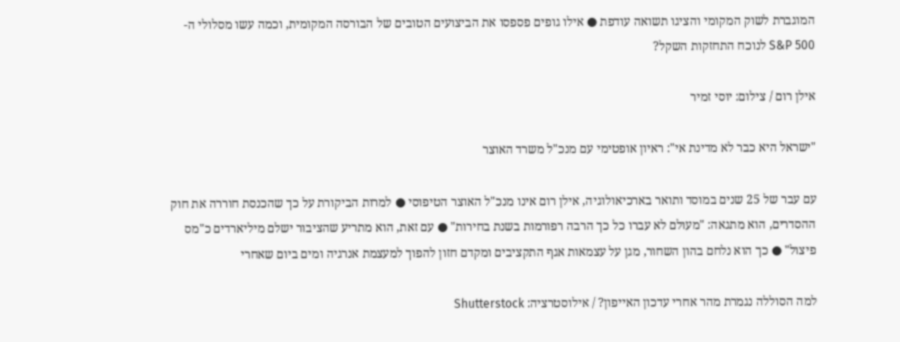המוגברת לשוק המקומי והציגו תשואה עודפת ● אילו גופים פספסו את הביצועים הטובים של הבורסה המקומית, וכמה עשו מסלולי ה-S&P 500 לנוכח התחזקות השקל?

אילן רום / צילום: יוסי זמיר

"ישראל היא כבר לא מדינת אי": ראיון אופטימי עם מנכ"ל משרד האוצר

עם עבר של 25 שנים במוסד ותואר בארכיאולוגיה, אילן רום אינו מנכ"ל האוצר הטיפוסי ● למרות הביקורת על כך שהכנסת חוררה את חוק ההסדרים, הוא מתגאה: "מעולם לא עברו כל כך הרבה רפורמות בשנת בחירות" ● עם זאת, הוא מתריע שהציבור ישלם מיליארדים כ"מס פיצול" ● כך הוא נלחם בהון השחור, מגן על עצמאות אגף התקציבים ומקדם חזון להפוך למעצמת אנרגיה ומים ביום שאחרי

למה הסוללה נגמרת מהר אחרי עדכון האייפון? / אילוסטרציה: Shutterstock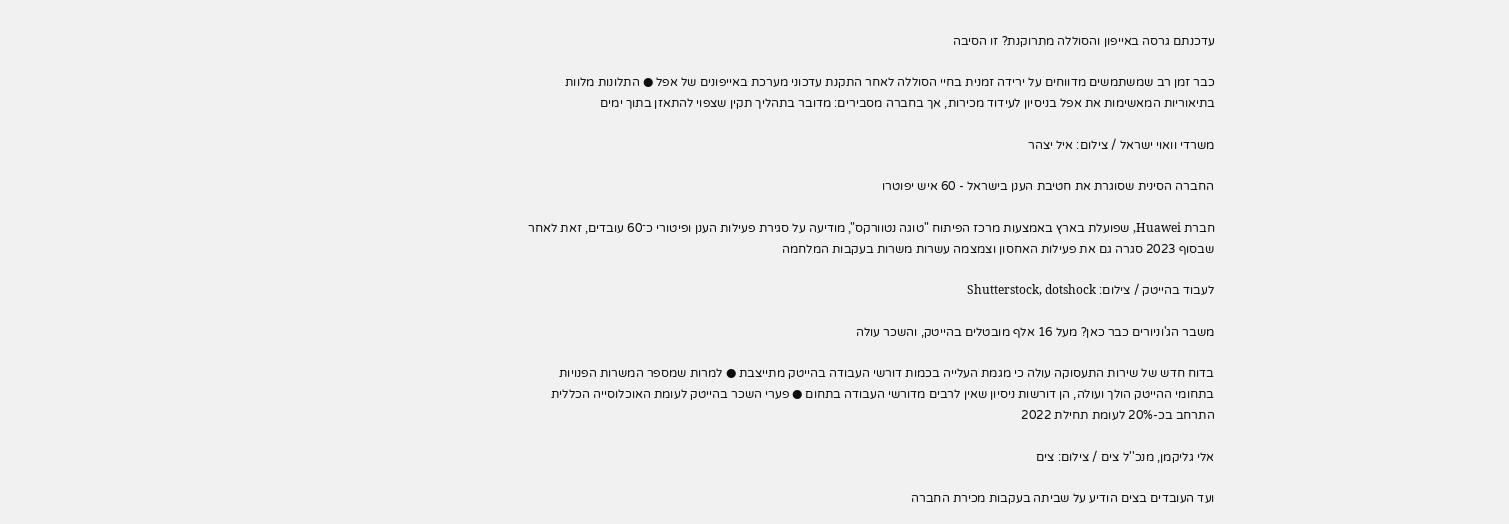עדכנתם גרסה באייפון והסוללה מתרוקנת? זו הסיבה

כבר זמן רב שמשתמשים מדווחים על ירידה זמנית בחיי הסוללה לאחר התקנת עדכוני מערכת באייפונים של אפל ● התלונות מלוות בתיאוריות המאשימות את אפל בניסיון לעידוד מכירות, אך בחברה מסבירים: מדובר בתהליך תקין שצפוי להתאזן בתוך ימים

משרדי וואוי ישראל / צילום: איל יצהר

החברה הסינית שסוגרת את חטיבת הענן בישראל - 60 איש יפוטרו

חברת Huawei, שפועלת בארץ באמצעות מרכז הפיתוח "טוגה נטוורקס", מודיעה על סגירת פעילות הענן ופיטורי כ־60 עובדים, זאת לאחר שבסוף 2023 סגרה גם את פעילות האחסון וצמצמה עשרות משרות בעקבות המלחמה

לעבוד בהייטק / צילום: Shutterstock, dotshock

משבר הג'וניורים כבר כאן? מעל 16 אלף מובטלים בהייטק, והשכר עולה

בדוח חדש של שירות התעסוקה עולה כי מגמת העלייה בכמות דורשי העבודה בהייטק מתייצבת ● למרות שמספר המשרות הפנויות בתחומי ההייטק הולך ועולה, הן דורשות ניסיון שאין לרבים מדורשי העבודה בתחום ● פערי השכר בהייטק לעומת האוכלוסייה הכללית התרחב בכ-20% לעומת תחילת 2022

אלי גליקמן, מנכ''ל צים / צילום: צים

ועד העובדים בצים הודיע על שביתה בעקבות מכירת החברה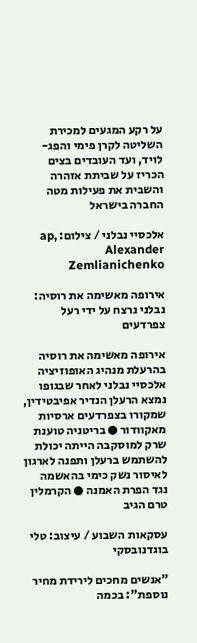על רקע המגעים למכירת השליטה לקרן פימי והפג-לויד, ועד העובדים בצים הכריז על שביתת אזהרה והשבית את פעילות מטה החברה בישראל

אלכסיי נבלני / צילום: ap, Alexander Zemlianichenko

אירופה מאשימה את רוסיה: נבלני נרצח על ידי רעל צפרדעים

אירופה מאשימה את רוסיה בהרעלת מנהיג האופוזיציה אלכסיי נבלני לאחר שבגופו נמצא הרעלן הנדיר אפיבטידין, שמקורו בצפרדעים ארסיות מאקוודור ● בריטניה טוענת שרק למוסקבה הייתה יכולת להשתמש ברעלן ותפנה לארגון לאיסור נשק כימי בהאשמה נגד הפרת האמנה ● הקרמלין טרם הגיב

עסקאות השבוע / עיצוב: טלי בוגדנובסקי

"אנשים מחכים לירידת מחיר נוספת": בכמה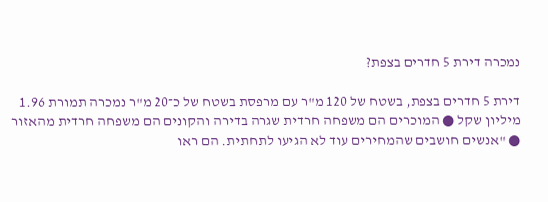נמכרה דירת 5 חדרים בצפת?

דירת 5 חדרים בצפת, בשטח של 120 מ"ר עם מרפסת בשטח של כ־20 מ"ר נמכרה תמורת 1.96 מיליון שקל ● המוכרים הם משפחה חרדית שגרה בדירה והקונים הם משפחה חרדית מהאזור ● "אנשים חושבים שהמחירים עוד לא הגיעו לתחתית. הם ראו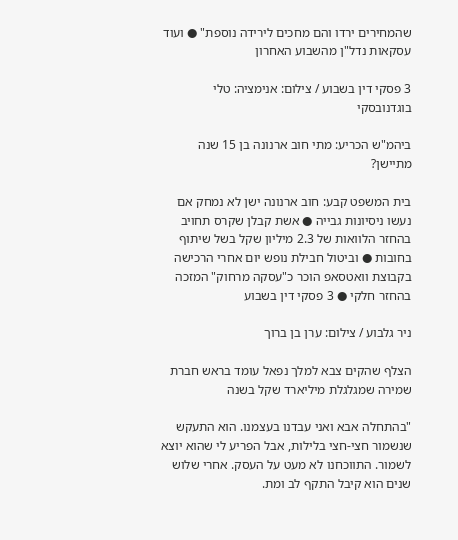שהמחירים ירדו והם מחכים לירידה נוספת" ● ועוד עסקאות נדל"ן מהשבוע האחרון

3 פסקי דין בשבוע / צילום: אנימציה: טלי בוגדנובסקי

ביהמ"ש הכריע: מתי חוב ארנונה בן 15 שנה מתיישן?

בית המשפט קבע: חוב ארנונה ישן לא נמחק אם נעשו ניסיונות גבייה ● אשת קבלן שקרס תחויב בהחזר הלוואות של 2.3 מיליון שקל בשל שיתוף בחובות ● וביטול חבילת נופש יום אחרי הרכישה בקבוצת וואטסאפ הוכר כ"עסקה מרחוק" המזכה בהחזר חלקי ● 3 פסקי דין בשבוע

ניר גלבוע / צילום: ערן בן ברוך

הצלף שהקים צבא למלך נפאל עומד בראש חברת שמירה שמגלגלת מיליארד שקל בשנה

"בהתחלה אבא ואני עבדנו בעצמנו. הוא התעקש שנשמור חצי-חצי בלילות, אבל הפריע לי שהוא יוצא לשמור. התווכחנו לא מעט על העסק. אחרי שלוש שנים הוא קיבל התקף לב ומת.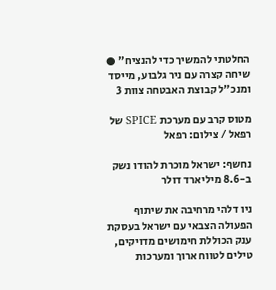החלטתי להמשיך כדי להנציח" ● שיחה קצרה עם ניר גלבוע, מייסד ומנכ"ל קבוצת האבטחה צוות 3

מטוס קרב עם מערכת SPICE של רפאל / צילום: רפאל

נחשף: ישראל מוכרת להודו נשק ב-8.6 מיליארד דולר

ניו דלהי מרחיבה את שיתוף הפעולה הצבאי עם ישראל בעסקת ענק הכוללת חימושים מדויקים, טילים לטווח ארוך ומערכות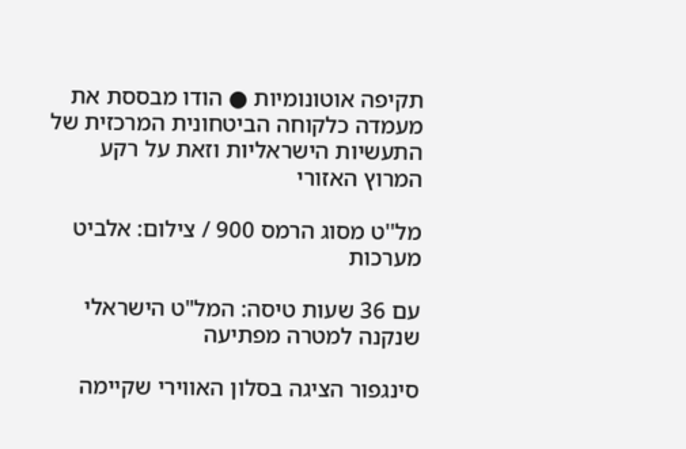תקיפה אוטונומיות ● הודו מבססת את מעמדה כלקוחה הביטחונית המרכזית של התעשיות הישראליות וזאת על רקע המרוץ האזורי

מל''ט מסוג הרמס 900 / צילום: אלביט מערכות

עם 36 שעות טיסה: המל"ט הישראלי שנקנה למטרה מפתיעה

סינגפור הציגה בסלון האווירי שקיימה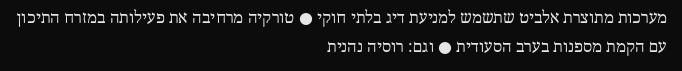מערכות מתוצרת אלביט שתשמש למניעת דיג בלתי חוקי ● טורקיה מרחיבה את פעילותה במזרח התיכון עם הקמת מספנות בערב הסעודית ● וגם: רוסיה נהנית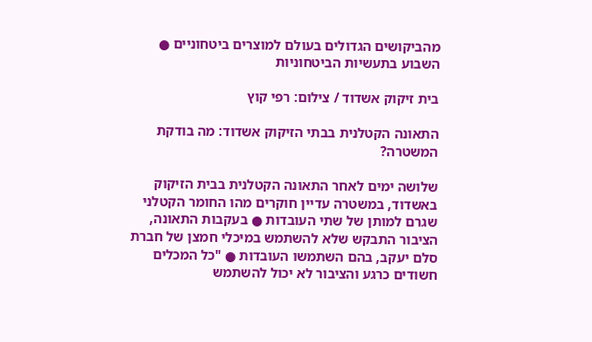מהביקושים הגדולים בעולם למוצרים ביטחוניים ● השבוע בתעשיות הביטחוניות

בית זיקוק אשדוד / צילום: רפי קוץ

התאונה הקטלנית בבתי הזיקוק אשדוד: מה בודקת המשטרה?

שלושה ימים לאחר התאונה הקטלנית בבית הזיקוק באשדוד, במשטרה עדיין חוקרים מהו החומר הקטלני שגרם למותן של שתי העובדות ● בעקבות התאונה, הציבור התבקש שלא להשתמש במיכלי חמצן של חברת סלם יעקב, בהם השתמשו העובדות ● "כל המכלים חשודים כרגע והציבור לא יכול להשתמש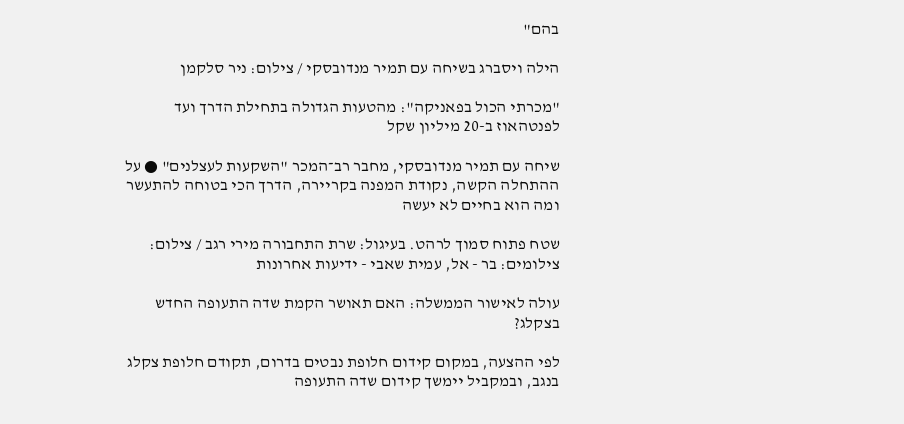בהם"

הילה ויסברג בשיחה עם תמיר מנדובסקי / צילום: ניר סלקמן

"מכרתי הכול בפאניקה": מהטעות הגדולה בתחילת הדרך ועד לפנטהאוז ב-20 מיליון שקל

שיחה עם תמיר מנדובסקי, מחבר רב־המכר "השקעות לעצלנים" ● על ההתחלה הקשה, נקודת המפנה בקריירה, הדרך הכי בטוחה להתעשר ומה הוא בחיים לא יעשה

שטח פתוח סמוך לרהט. בעיגול: שרת התחבורה מירי רגב / צילום: צילומים: בר - אל, עמית שאבי - ידיעות אחרונות

עולה לאישור הממשלה: האם תאושר הקמת שדה התעופה החדש בצקלג?

לפי ההצעה, במקום קידום חלופת נבטים בדרום, תקודם חלופת צקלג בנגב, ובמקביל יימשך קידום שדה התעופה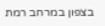בצפון במרחב רמת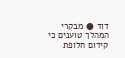דוד ● מבקרי המהלך טוענים כי קידום חלופת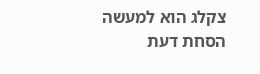צקלג הוא למעשה הסחת דעת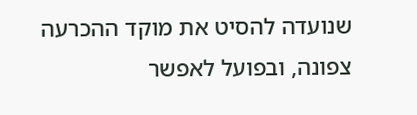שנועדה להסיט את מוקד ההכרעה צפונה, ובפועל לאפשר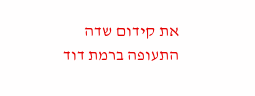את קידום שדה התעופה ברמת דוד